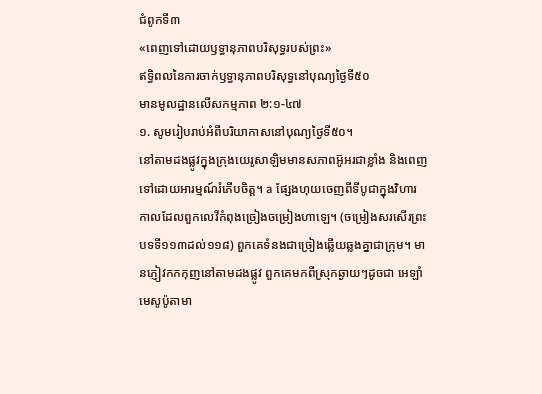ជំពូកទី៣
«ពេញទៅដោយឫទ្ធានុភាពបរិសុទ្ធរបស់ព្រះ»
ឥទ្ធិពលនៃការចាក់ឫទ្ធានុភាពបរិសុទ្ធនៅបុណ្យថ្ងៃទី៥០
មានមូលដ្ឋានលើសកម្មភាព ២:១-៤៧
១. សូមរៀបរាប់អំពីបរិយាកាសនៅបុណ្យថ្ងៃទី៥០។
នៅតាមដងផ្លូវក្នុងក្រុងយេរូសាឡិមមានសភាពអ៊ូអរជាខ្លាំង និងពេញទៅដោយអារម្មណ៍រំភើបចិត្ត។ a ផ្សែងហុយចេញពីទីបូជាក្នុងវិហារ កាលដែលពួកលេវីកំពុងច្រៀងចម្រៀងហាឡេ។ (ចម្រៀងសរសើរព្រះ បទទី១១៣ដល់១១៨) ពួកគេទំនងជាច្រៀងឆ្លើយឆ្លងគ្នាជាក្រុម។ មានភ្ញៀវកកកុញនៅតាមដងផ្លូវ ពួកគេមកពីស្រុកឆ្ងាយៗដូចជា អេឡាំ មេសូប៉ូតាមា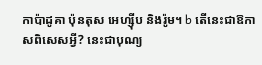កាប៉ាដូគា ប៉ុនតុស អេហ្ស៊ីប និងរ៉ូម។ b តើនេះជាឱកាសពិសេសអ្វី? នេះជាបុណ្យ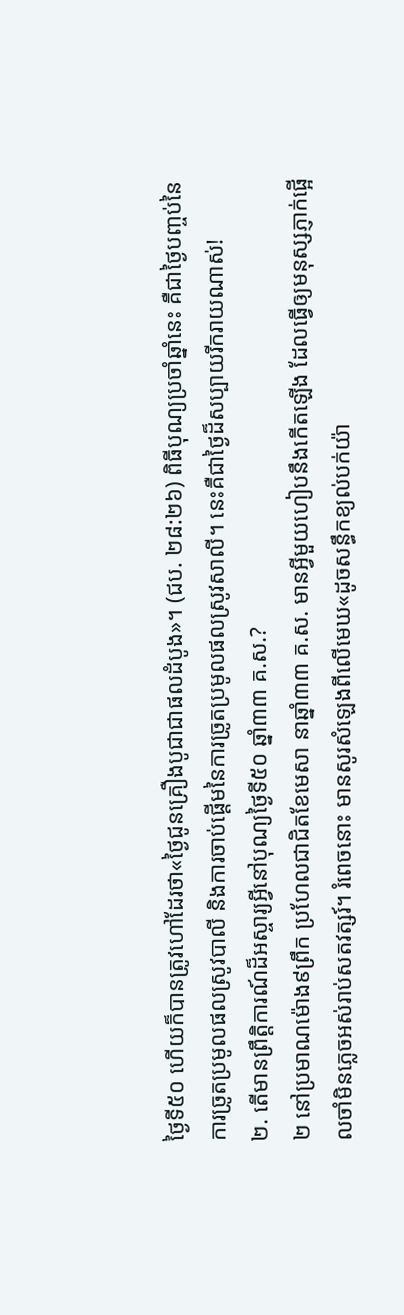ថ្ងៃទី៥០ ហើយក៏បានត្រូវហៅដែរថា«ថ្ងៃជូនគ្រឿងបូជាជាផលដំបូង»។ (ជប. ២៨:២៦) ពិធីបុណ្យប្រចាំឆ្នាំនេះ គឺជាថ្ងៃបញ្ចប់នៃការច្រូតប្រមូលផលស្រូវបាលី និងការចាប់ផ្ដើមនៃការច្រូតប្រមូលផលស្រូវសាលី។ នេះគឺជាថ្ងៃដ៏សប្បាយរីករាយណាស់!
២. តើមានព្រឹត្តិការណ៍ដ៏អស្ចារ្យអ្វីនៅបុណ្យថ្ងៃទី៥០ ឆ្នាំ៣៣ គ.ស.?
២ នៅប្រមាណម៉ោង៩ព្រឹក ប្រហែលជាជិតខែមេសា នាឆ្នាំ៣៣ គ.ស. មានអ្វីមួយហៀបនឹងកើតឡើង ដែលធ្វើឲ្យមនុស្សភ្ញាក់ផ្អើលចាំមិនភ្លេចអស់រាប់សតវត្សរ៍។ រំពេចនោះ មានសូរសំឡេងពីលើមេឃ«ដូចសន្ធឹកខ្យល់បក់យ៉ា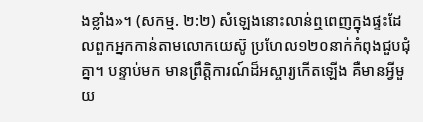ងខ្លាំង»។ (សកម្ម. ២:២) សំឡេងនោះលាន់ឮពេញក្នុងផ្ទះដែលពួកអ្នកកាន់តាមលោកយេស៊ូ ប្រហែល១២០នាក់កំពុងជួបជុំគ្នា។ បន្ទាប់មក មានព្រឹត្តិការណ៍ដ៏អស្ចារ្យកើតឡើង គឺមានអ្វីមួយ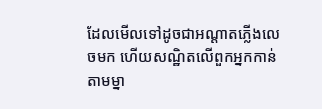ដែលមើលទៅដូចជាអណ្ដាតភ្លើងលេចមក ហើយសណ្ឋិតលើពួកអ្នកកាន់តាមម្នា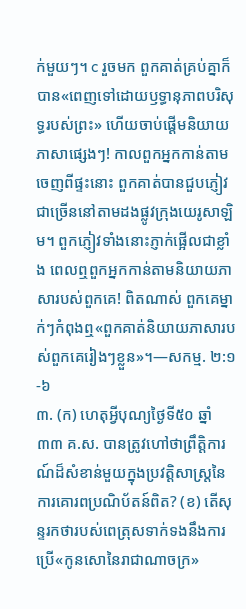ក់មួយៗ។ c រួចមក ពួកគាត់គ្រប់គ្នាក៏បាន«ពេញទៅដោយឫទ្ធានុភាពបរិសុទ្ធរបស់ព្រះ» ហើយចាប់ផ្ដើមនិយាយភាសាផ្សេងៗ! កាលពួកអ្នកកាន់តាមចេញពីផ្ទះនោះ ពួកគាត់បានជួបភ្ញៀវជាច្រើននៅតាមដងផ្លូវក្រុងយេរូសាឡិម។ ពួកភ្ញៀវទាំងនោះភ្ញាក់ផ្អើលជាខ្លាំង ពេលឮពួកអ្នកកាន់តាមនិយាយភាសារបស់ពួកគេ! ពិតណាស់ ពួកគេម្នាក់ៗកំពុងឮ«ពួកគាត់និយាយភាសារបស់ពួកគេរៀងៗខ្លួន»។—សកម្ម. ២:១-៦
៣. (ក) ហេតុអ្វីបុណ្យថ្ងៃទី៥០ ឆ្នាំ៣៣ គ.ស. បានត្រូវហៅថាព្រឹត្តិការណ៍ដ៏សំខាន់មួយក្នុងប្រវត្តិសាស្ត្រនៃការគោរពប្រណិប័តន៍ពិត? (ខ) តើសុន្ទរកថារបស់ពេត្រុសទាក់ទងនឹងការប្រើ«កូនសោនៃរាជាណាចក្រ»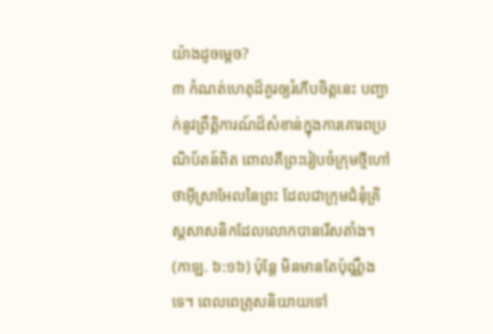យ៉ាងដូចម្ដេច?
៣ កំណត់ហេតុដ៏គួរឲ្យរំភើបចិត្តនេះ បញ្ជាក់នូវព្រឹត្តិការណ៍ដ៏សំខាន់ក្នុងការគោរពប្រណិប័តន៍ពិត ពោលគឺព្រះរៀបចំក្រុមថ្មីហៅថាអ៊ីស្រាអែលនៃព្រះ ដែលជាក្រុមជំនុំគ្រិស្តសាសនិកដែលលោកបានរើសតាំង។ (កាឡ. ៦:១៦) ប៉ុន្តែ មិនមានតែប៉ុណ្ណឹងទេ។ ពេលពេត្រុសនិយាយទៅ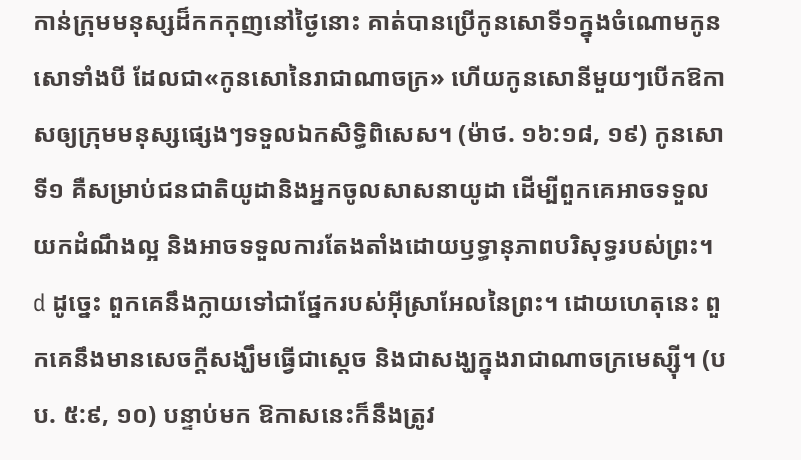កាន់ក្រុមមនុស្សដ៏កកកុញនៅថ្ងៃនោះ គាត់បានប្រើកូនសោទី១ក្នុងចំណោមកូនសោទាំងបី ដែលជា«កូនសោនៃរាជាណាចក្រ» ហើយកូនសោនីមួយៗបើកឱកាសឲ្យក្រុមមនុស្សផ្សេងៗទទួលឯកសិទ្ធិពិសេស។ (ម៉ាថ. ១៦:១៨, ១៩) កូនសោទី១ គឺសម្រាប់ជនជាតិយូដានិងអ្នកចូលសាសនាយូដា ដើម្បីពួកគេអាចទទួលយកដំណឹងល្អ និងអាចទទួលការតែងតាំងដោយឫទ្ធានុភាពបរិសុទ្ធរបស់ព្រះ។ d ដូច្នេះ ពួកគេនឹងក្លាយទៅជាផ្នែករបស់អ៊ីស្រាអែលនៃព្រះ។ ដោយហេតុនេះ ពួកគេនឹងមានសេចក្ដីសង្ឃឹមធ្វើជាស្ដេច និងជាសង្ឃក្នុងរាជាណាចក្រមេស្ស៊ី។ (បប. ៥:៩, ១០) បន្ទាប់មក ឱកាសនេះក៏នឹងត្រូវ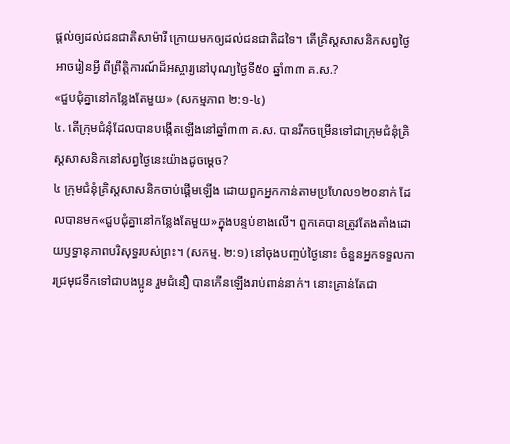ផ្ដល់ឲ្យដល់ជនជាតិសាម៉ារី ក្រោយមកឲ្យដល់ជនជាតិដទៃ។ តើគ្រិស្តសាសនិកសព្វថ្ងៃអាចរៀនអ្វី ពីព្រឹត្តិការណ៍ដ៏អស្ចារ្យនៅបុណ្យថ្ងៃទី៥០ ឆ្នាំ៣៣ គ.ស.?
«ជួបជុំគ្នានៅកន្លែងតែមួយ» (សកម្មភាព ២:១-៤)
៤. តើក្រុមជំនុំដែលបានបង្កើតឡើងនៅឆ្នាំ៣៣ គ.ស. បានរីកចម្រើនទៅជាក្រុមជំនុំគ្រិស្តសាសនិកនៅសព្វថ្ងៃនេះយ៉ាងដូចម្ដេច?
៤ ក្រុមជំនុំគ្រិស្តសាសនិកចាប់ផ្ដើមឡើង ដោយពួកអ្នកកាន់តាមប្រហែល១២០នាក់ ដែលបានមក«ជួបជុំគ្នានៅកន្លែងតែមួយ»ក្នុងបន្ទប់ខាងលើ។ ពួកគេបានត្រូវតែងតាំងដោយឫទ្ធានុភាពបរិសុទ្ធរបស់ព្រះ។ (សកម្ម. ២:១) នៅចុងបញ្ចប់ថ្ងៃនោះ ចំនួនអ្នកទទួលការជ្រមុជទឹកទៅជាបងប្អូន រួមជំនឿ បានកើនឡើងរាប់ពាន់នាក់។ នោះគ្រាន់តែជា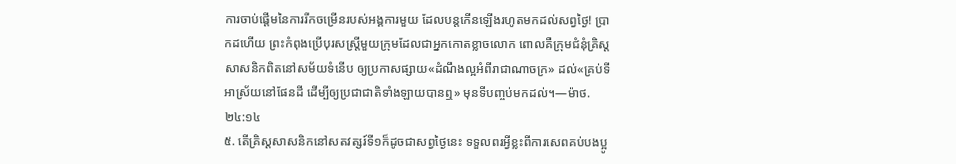ការចាប់ផ្ដើមនៃការរីកចម្រើនរបស់អង្គការមួយ ដែលបន្តកើនឡើងរហូតមកដល់សព្វថ្ងៃ! ប្រាកដហើយ ព្រះកំពុងប្រើបុរសស្ត្រីមួយក្រុមដែលជាអ្នកកោតខ្លាចលោក ពោលគឺក្រុមជំនុំគ្រិស្តសាសនិកពិតនៅសម័យទំនើប ឲ្យប្រកាសផ្សាយ«ដំណឹងល្អអំពីរាជាណាចក្រ» ដល់«គ្រប់ទីអាស្រ័យនៅផែនដី ដើម្បីឲ្យប្រជាជាតិទាំងឡាយបានឮ» មុនទីបញ្ចប់មកដល់។—ម៉ាថ. ២៤:១៤
៥. តើគ្រិស្តសាសនិកនៅសតវត្សរ៍ទី១ក៏ដូចជាសព្វថ្ងៃនេះ ទទួលពរអ្វីខ្លះពីការសេពគប់បងប្អូ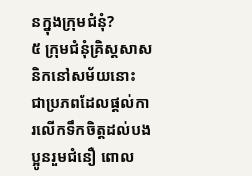នក្នុងក្រុមជំនុំ?
៥ ក្រុមជំនុំគ្រិស្តសាសនិកនៅសម័យនោះ ជាប្រភពដែលផ្ដល់ការលើកទឹកចិត្តដល់បងប្អូនរួមជំនឿ ពោល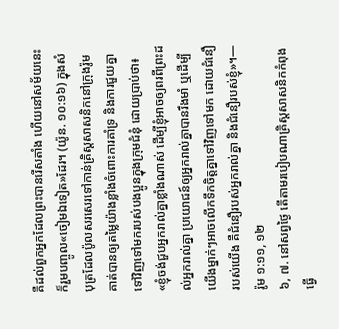គឺដល់ពួកអ្នកដែលព្រះបានរើសតាំង ហើយនៅសម័យនេះក៏រួមបញ្ចូល«ចៀមឯទៀត»ដែរ។ (យ៉ូន. ១០:១៦) ក្នុងសំបុត្រដែលប៉ូលសរសេរទៅកាន់គ្រិស្តសាសនិកនៅក្រុងរ៉ូម គាត់បានឲ្យតម្លៃយ៉ាងខ្លាំងចំពោះការគាំទ្រ និងការជួយគ្នាទៅវិញទៅមករបស់បងប្អូនក្នុងក្រុមជំនុំ ដោយប្រាប់ថា៖ «ខ្ញុំចង់ជួបអ្នករាល់គ្នាខ្លាំងណាស់ ដើម្បីខ្ញុំអាចឲ្យពរពីព្រះដល់អ្នករាល់គ្នា ប្រយោជន៍ឲ្យអ្នករាល់គ្នាបានរឹងមាំ ឬដើម្បីយើងម្នាក់ៗអាចលើកទឹកចិត្តគ្នាទៅវិញទៅមក ដោយជំនឿរបស់យើង គឺជំនឿរបស់អ្នករាល់គ្នា និងជំនឿរបស់ខ្ញុំ»។—រ៉ូម ១:១១, ១២
៦, ៧. នៅសព្វថ្ងៃ តើតាមរបៀបណាគ្រិស្តសាសនិកកំពុងធ្វើ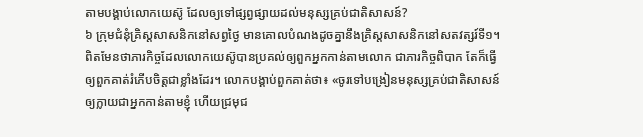តាមបង្គាប់លោកយេស៊ូ ដែលឲ្យទៅផ្សព្វផ្សាយដល់មនុស្សគ្រប់ជាតិសាសន៍?
៦ ក្រុមជំនុំគ្រិស្តសាសនិកនៅសព្វថ្ងៃ មានគោលបំណងដូចគ្នានឹងគ្រិស្តសាសនិកនៅសតវត្សរ៍ទី១។ ពិតមែនថាភារកិច្ចដែលលោកយេស៊ូបានប្រគល់ឲ្យពួកអ្នកកាន់តាមលោក ជាភារកិច្ចពិបាក តែក៏ធ្វើឲ្យពួកគាត់រំភើបចិត្តជាខ្លាំងដែរ។ លោកបង្គាប់ពួកគាត់ថា៖ «ចូរទៅបង្រៀនមនុស្សគ្រប់ជាតិសាសន៍ឲ្យក្លាយជាអ្នកកាន់តាមខ្ញុំ ហើយជ្រមុជ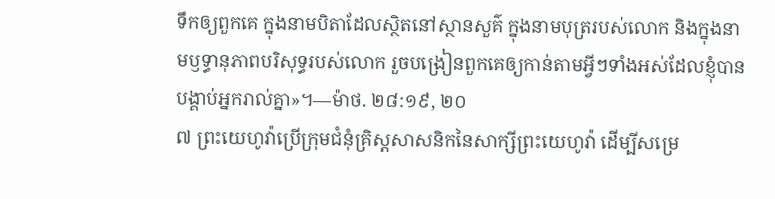ទឹកឲ្យពួកគេ ក្នុងនាមបិតាដែលស្ថិតនៅស្ថានសួគ៌ ក្នុងនាមបុត្ររបស់លោក និងក្នុងនាមឫទ្ធានុភាពបរិសុទ្ធរបស់លោក រួចបង្រៀនពួកគេឲ្យកាន់តាមអ្វីៗទាំងអស់ដែលខ្ញុំបានបង្គាប់អ្នករាល់គ្នា»។—ម៉ាថ. ២៨:១៩, ២០
៧ ព្រះយេហូវ៉ាប្រើក្រុមជំនុំគ្រិស្តសាសនិកនៃសាក្សីព្រះយេហូវ៉ា ដើម្បីសម្រេ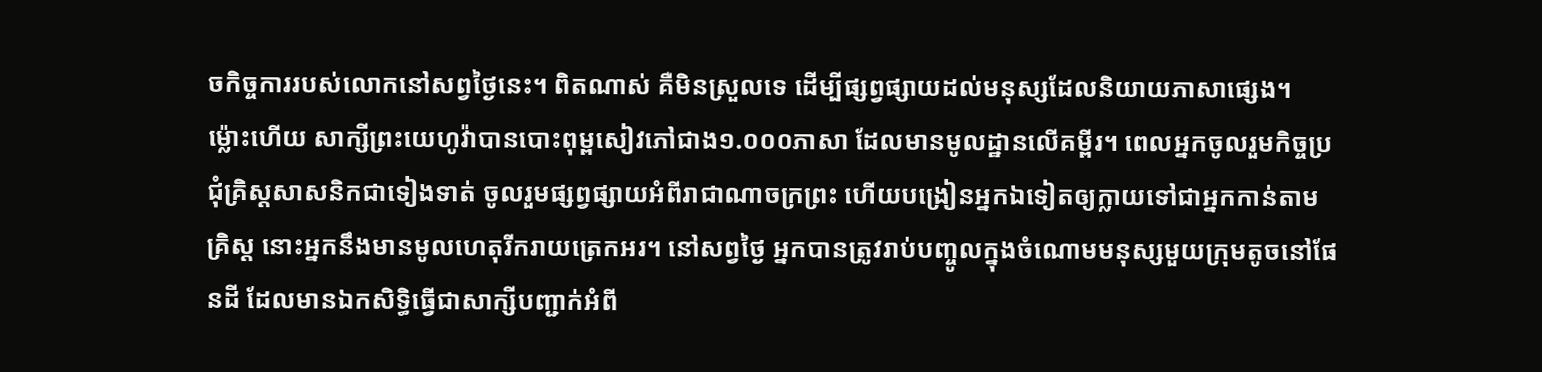ចកិច្ចការរបស់លោកនៅសព្វថ្ងៃនេះ។ ពិតណាស់ គឺមិនស្រួលទេ ដើម្បីផ្សព្វផ្សាយដល់មនុស្សដែលនិយាយភាសាផ្សេង។ ម្ល៉ោះហើយ សាក្សីព្រះយេហូវ៉ាបានបោះពុម្ពសៀវភៅជាង១.០០០ភាសា ដែលមានមូលដ្ឋានលើគម្ពីរ។ ពេលអ្នកចូលរួមកិច្ចប្រជុំគ្រិស្តសាសនិកជាទៀងទាត់ ចូលរួមផ្សព្វផ្សាយអំពីរាជាណាចក្រព្រះ ហើយបង្រៀនអ្នកឯទៀតឲ្យក្លាយទៅជាអ្នកកាន់តាមគ្រិស្ត នោះអ្នកនឹងមានមូលហេតុរីករាយត្រេកអរ។ នៅសព្វថ្ងៃ អ្នកបានត្រូវរាប់បញ្ចូលក្នុងចំណោមមនុស្សមួយក្រុមតូចនៅផែនដី ដែលមានឯកសិទ្ធិធ្វើជាសាក្សីបញ្ជាក់អំពី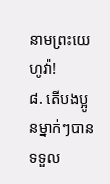នាមព្រះយេហូវ៉ា!
៨. តើបងប្អូនម្នាក់ៗបានទទួល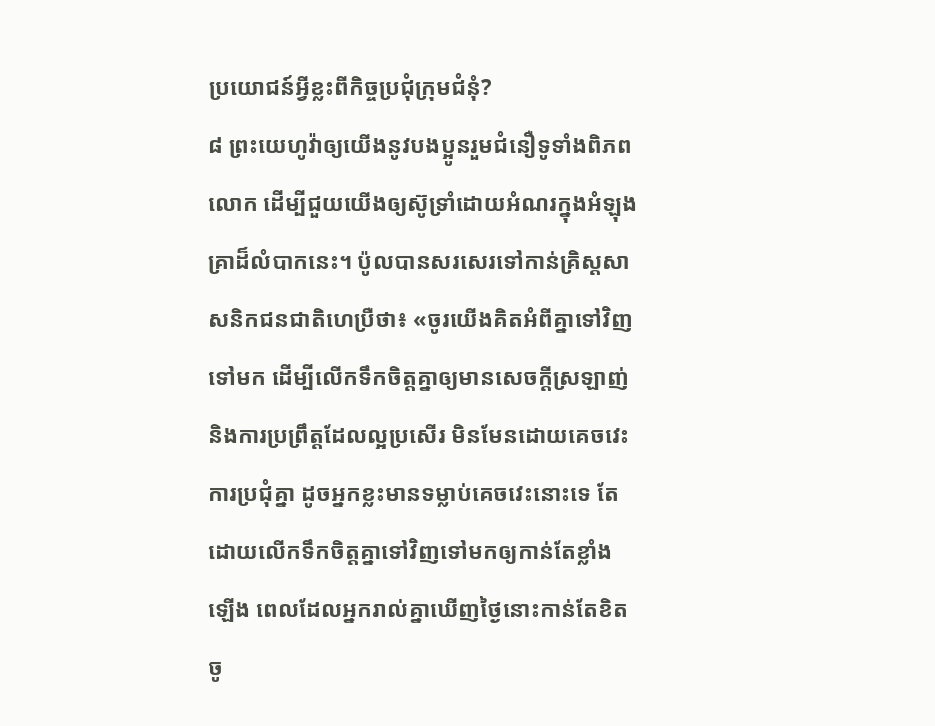ប្រយោជន៍អ្វីខ្លះពីកិច្ចប្រជុំក្រុមជំនុំ?
៨ ព្រះយេហូវ៉ាឲ្យយើងនូវបងប្អូនរួមជំនឿទូទាំងពិភពលោក ដើម្បីជួយយើងឲ្យស៊ូទ្រាំដោយអំណរក្នុងអំឡុងគ្រាដ៏លំបាកនេះ។ ប៉ូលបានសរសេរទៅកាន់គ្រិស្តសាសនិកជនជាតិហេប្រឺថា៖ «ចូរយើងគិតអំពីគ្នាទៅវិញទៅមក ដើម្បីលើកទឹកចិត្តគ្នាឲ្យមានសេចក្ដីស្រឡាញ់ និងការប្រព្រឹត្តដែលល្អប្រសើរ មិនមែនដោយគេចវេះការប្រជុំគ្នា ដូចអ្នកខ្លះមានទម្លាប់គេចវេះនោះទេ តែដោយលើកទឹកចិត្តគ្នាទៅវិញទៅមកឲ្យកាន់តែខ្លាំងឡើង ពេលដែលអ្នករាល់គ្នាឃើញថ្ងៃនោះកាន់តែខិតចូ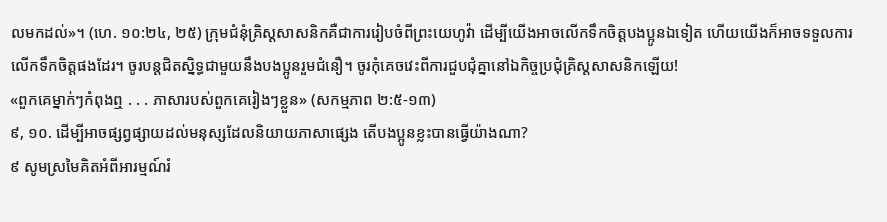លមកដល់»។ (ហេ. ១០:២៤, ២៥) ក្រុមជំនុំគ្រិស្តសាសនិកគឺជាការរៀបចំពីព្រះយេហូវ៉ា ដើម្បីយើងអាចលើកទឹកចិត្តបងប្អូនឯទៀត ហើយយើងក៏អាចទទួលការលើកទឹកចិត្តផងដែរ។ ចូរបន្តជិតស្និទ្ធជាមួយនឹងបងប្អូនរួមជំនឿ។ ចូរកុំគេចវេះពីការជួបជុំគ្នានៅឯកិច្ចប្រជុំគ្រិស្តសាសនិកឡើយ!
«ពួកគេម្នាក់ៗកំពុងឮ . . . ភាសារបស់ពួកគេរៀងៗខ្លួន» (សកម្មភាព ២:៥-១៣)
៩, ១០. ដើម្បីអាចផ្សព្វផ្សាយដល់មនុស្សដែលនិយាយភាសាផ្សេង តើបងប្អូនខ្លះបានធ្វើយ៉ាងណា?
៩ សូមស្រមៃគិតអំពីអារម្មណ៍រំ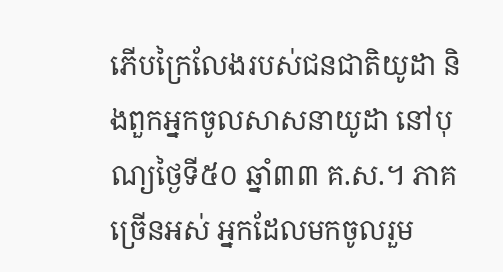ភើបក្រៃលែងរបស់ជនជាតិយូដា និងពួកអ្នកចូលសាសនាយូដា នៅបុណ្យថ្ងៃទី៥០ ឆ្នាំ៣៣ គ.ស.។ ភាគច្រើនអស់ អ្នកដែលមកចូលរួម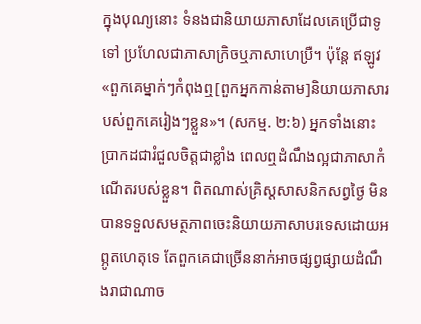ក្នុងបុណ្យនោះ ទំនងជានិយាយភាសាដែលគេប្រើជាទូទៅ ប្រហែលជាភាសាក្រិចឬភាសាហេប្រឺ។ ប៉ុន្តែ ឥឡូវ«ពួកគេម្នាក់ៗកំពុងឮ[ពួកអ្នកកាន់តាម]និយាយភាសារបស់ពួកគេរៀងៗខ្លួន»។ (សកម្ម. ២:៦) អ្នកទាំងនោះប្រាកដជារំជួលចិត្តជាខ្លាំង ពេលឮដំណឹងល្អជាភាសាកំណើតរបស់ខ្លួន។ ពិតណាស់គ្រិស្តសាសនិកសព្វថ្ងៃ មិនបានទទួលសមត្ថភាពចេះនិយាយភាសាបរទេសដោយអព្ភូតហេតុទេ តែពួកគេជាច្រើននាក់អាចផ្សព្វផ្សាយដំណឹងរាជាណាច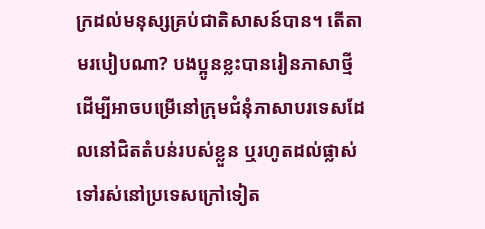ក្រដល់មនុស្សគ្រប់ជាតិសាសន៍បាន។ តើតាមរបៀបណា? បងប្អូនខ្លះបានរៀនភាសាថ្មី ដើម្បីអាចបម្រើនៅក្រុមជំនុំភាសាបរទេសដែលនៅជិតតំបន់របស់ខ្លួន ឬរហូតដល់ផ្លាស់ទៅរស់នៅប្រទេសក្រៅទៀត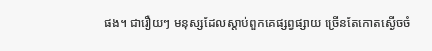ផង។ ជារឿយៗ មនុស្សដែលស្ដាប់ពួកគេផ្សព្វផ្សាយ ច្រើនតែកោតស្ងើចចំ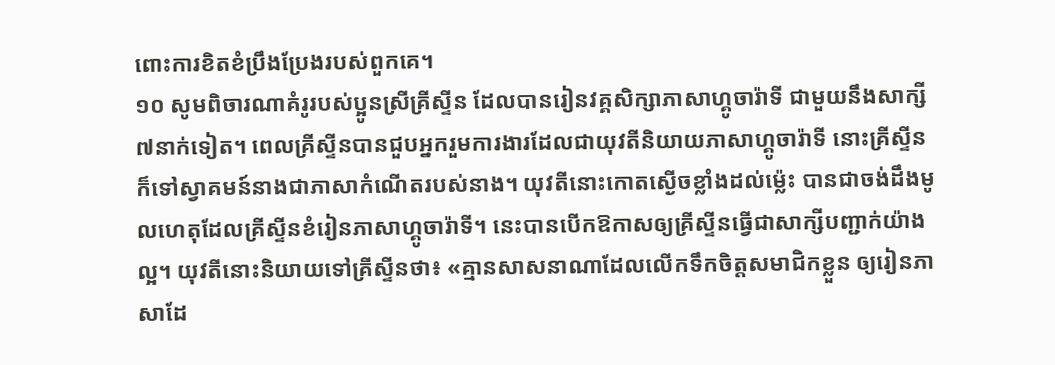ពោះការខិតខំប្រឹងប្រែងរបស់ពួកគេ។
១០ សូមពិចារណាគំរូរបស់ប្អូនស្រីគ្រីស្ទីន ដែលបានរៀនវគ្គសិក្សាភាសាហ្គូចារ៉ាទី ជាមួយនឹងសាក្សី៧នាក់ទៀត។ ពេលគ្រីស្ទីនបានជួបអ្នករួមការងារដែលជាយុវតីនិយាយភាសាហ្គូចារ៉ាទី នោះគ្រីស្ទីនក៏ទៅស្វាគមន៍នាងជាភាសាកំណើតរបស់នាង។ យុវតីនោះកោតស្ងើចខ្លាំងដល់ម្ល៉េះ បានជាចង់ដឹងមូលហេតុដែលគ្រីស្ទីនខំរៀនភាសាហ្គូចារ៉ាទី។ នេះបានបើកឱកាសឲ្យគ្រីស្ទីនធ្វើជាសាក្សីបញ្ជាក់យ៉ាងល្អ។ យុវតីនោះនិយាយទៅគ្រីស្ទីនថា៖ «គ្មានសាសនាណាដែលលើកទឹកចិត្តសមាជិកខ្លួន ឲ្យរៀនភាសាដែ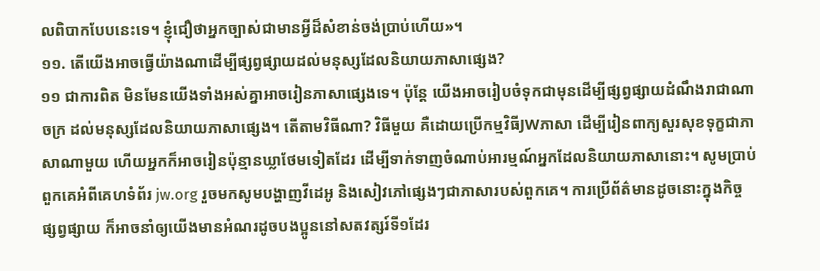លពិបាកបែបនេះទេ។ ខ្ញុំជឿថាអ្នកច្បាស់ជាមានអ្វីដ៏សំខាន់ចង់ប្រាប់ហើយ»។
១១. តើយើងអាចធ្វើយ៉ាងណាដើម្បីផ្សព្វផ្សាយដល់មនុស្សដែលនិយាយភាសាផ្សេង?
១១ ជាការពិត មិនមែនយើងទាំងអស់គ្នាអាចរៀនភាសាផ្សេងទេ។ ប៉ុន្តែ យើងអាចរៀបចំទុកជាមុនដើម្បីផ្សព្វផ្សាយដំណឹងរាជាណាចក្រ ដល់មនុស្សដែលនិយាយភាសាផ្សេង។ តើតាមវិធីណា? វិធីមួយ គឺដោយប្រើកម្មវិធីJWភាសា ដើម្បីរៀនពាក្យសួរសុខទុក្ខជាភាសាណាមួយ ហើយអ្នកក៏អាចរៀនប៉ុន្មានឃ្លាថែមទៀតដែរ ដើម្បីទាក់ទាញចំណាប់អារម្មណ៍អ្នកដែលនិយាយភាសានោះ។ សូមប្រាប់ពួកគេអំពីគេហទំព័រ jw.org រួចមកសូមបង្ហាញវីដេអូ និងសៀវភៅផ្សេងៗជាភាសារបស់ពួកគេ។ ការប្រើព័ត៌មានដូចនោះក្នុងកិច្ចផ្សព្វផ្សាយ ក៏អាចនាំឲ្យយើងមានអំណរដូចបងប្អូននៅសតវត្សរ៍ទី១ដែរ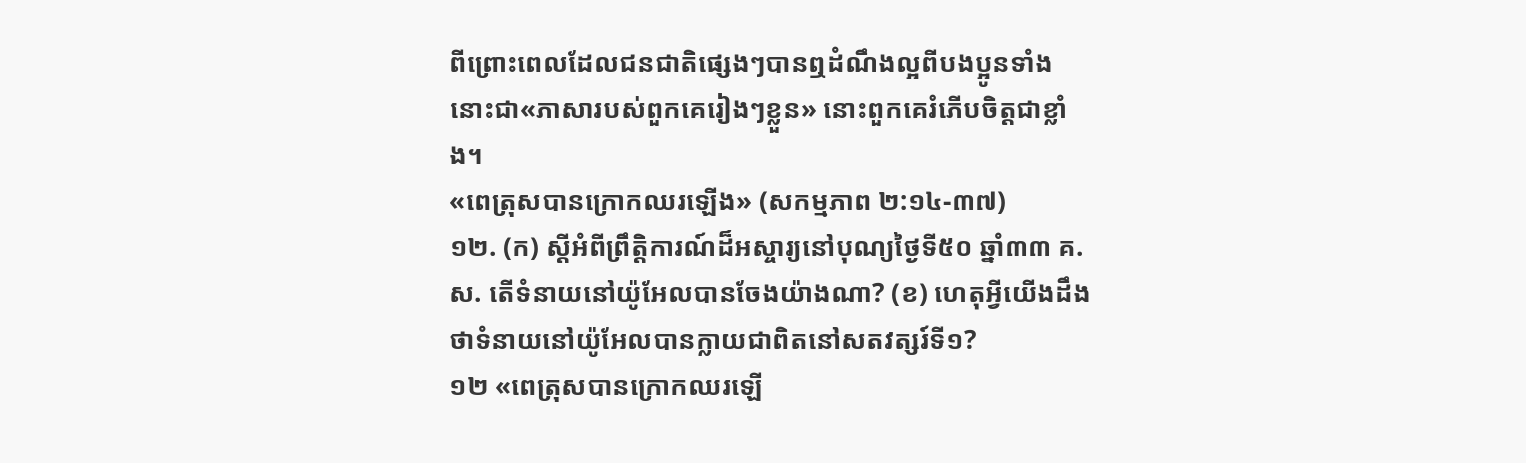ពីព្រោះពេលដែលជនជាតិផ្សេងៗបានឮដំណឹងល្អពីបងប្អូនទាំងនោះជា«ភាសារបស់ពួកគេរៀងៗខ្លួន» នោះពួកគេរំភើបចិត្តជាខ្លាំង។
«ពេត្រុសបានក្រោកឈរឡើង» (សកម្មភាព ២:១៤-៣៧)
១២. (ក) ស្ដីអំពីព្រឹត្តិការណ៍ដ៏អស្ចារ្យនៅបុណ្យថ្ងៃទី៥០ ឆ្នាំ៣៣ គ.ស. តើទំនាយនៅយ៉ូអែលបានចែងយ៉ាងណា? (ខ) ហេតុអ្វីយើងដឹងថាទំនាយនៅយ៉ូអែលបានក្លាយជាពិតនៅសតវត្សរ៍ទី១?
១២ «ពេត្រុសបានក្រោកឈរឡើ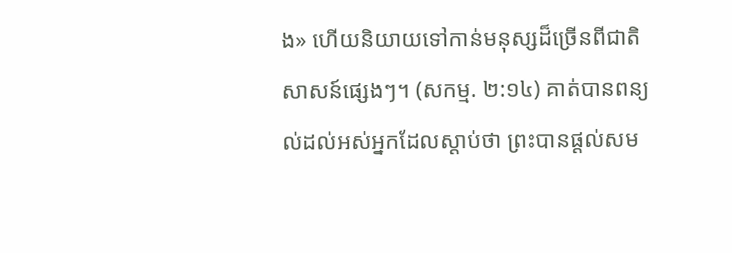ង» ហើយនិយាយទៅកាន់មនុស្សដ៏ច្រើនពីជាតិសាសន៍ផ្សេងៗ។ (សកម្ម. ២:១៤) គាត់បានពន្យល់ដល់អស់អ្នកដែលស្ដាប់ថា ព្រះបានផ្ដល់សម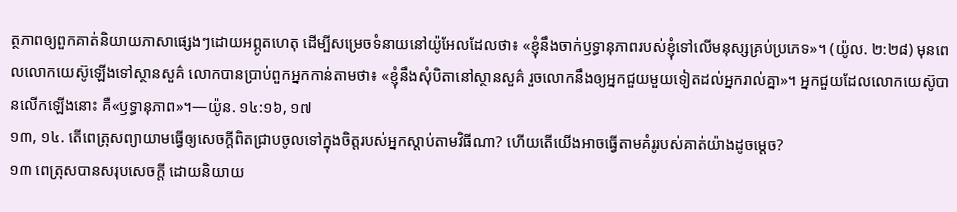ត្ថភាពឲ្យពួកគាត់និយាយភាសាផ្សេងៗដោយអព្ភូតហេតុ ដើម្បីសម្រេចទំនាយនៅយ៉ូអែលដែលថា៖ «ខ្ញុំនឹងចាក់ឫទ្ធានុភាពរបស់ខ្ញុំទៅលើមនុស្សគ្រប់ប្រភេទ»។ (យ៉ូល. ២:២៨) មុនពេលលោកយេស៊ូឡើងទៅស្ថានសួគ៌ លោកបានប្រាប់ពួកអ្នកកាន់តាមថា៖ «ខ្ញុំនឹងសុំបិតានៅស្ថានសួគ៌ រួចលោកនឹងឲ្យអ្នកជួយមួយទៀតដល់អ្នករាល់គ្នា»។ អ្នកជួយដែលលោកយេស៊ូបានលើកឡើងនោះ គឺ«ឫទ្ធានុភាព»។—យ៉ូន. ១៤:១៦, ១៧
១៣, ១៤. តើពេត្រុសព្យាយាមធ្វើឲ្យសេចក្ដីពិតជ្រាបចូលទៅក្នុងចិត្តរបស់អ្នកស្ដាប់តាមវិធីណា? ហើយតើយើងអាចធ្វើតាមគំរូរបស់គាត់យ៉ាងដូចម្ដេច?
១៣ ពេត្រុសបានសរុបសេចក្ដី ដោយនិយាយ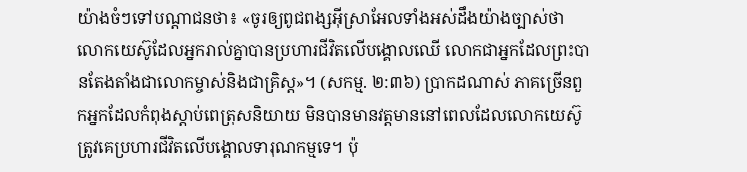យ៉ាងចំៗទៅបណ្ដាជនថា៖ «ចូរឲ្យពូជពង្សអ៊ីស្រាអែលទាំងអស់ដឹងយ៉ាងច្បាស់ថា លោកយេស៊ូដែលអ្នករាល់គ្នាបានប្រហារជីវិតលើបង្គោលឈើ លោកជាអ្នកដែលព្រះបានតែងតាំងជាលោកម្ចាស់និងជាគ្រិស្ត»។ (សកម្ម. ២:៣៦) ប្រាកដណាស់ ភាគច្រើនពួកអ្នកដែលកំពុងស្ដាប់ពេត្រុសនិយាយ មិនបានមានវត្តមាននៅពេលដែលលោកយេស៊ូត្រូវគេប្រហារជីវិតលើបង្គោលទារុណកម្មទេ។ ប៉ុ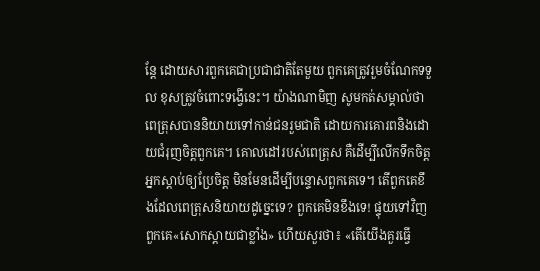ន្តែ ដោយសារពួកគេជាប្រជាជាតិតែមួយ ពួកគេត្រូវរួមចំណែកទទួល ខុសត្រូវចំពោះទង្វើនេះ។ យ៉ាងណាមិញ សូមកត់សម្គាល់ថា ពេត្រុសបាននិយាយទៅកាន់ជនរួមជាតិ ដោយការគោរពនិងដោយជំរុញចិត្តពួកគេ។ គោលដៅរបស់ពេត្រុស គឺដើម្បីលើកទឹកចិត្តអ្នកស្ដាប់ឲ្យប្រែចិត្ត មិនមែនដើម្បីបន្ទោសពួកគេទេ។ តើពួកគេខឹងដែលពេត្រុសនិយាយដូច្នេះទេ? ពួកគេមិនខឹងទេ! ផ្ទុយទៅវិញ ពួកគេ«សោកស្ដាយជាខ្លាំង» ហើយសួរថា៖ «តើយើងគួរធ្វើ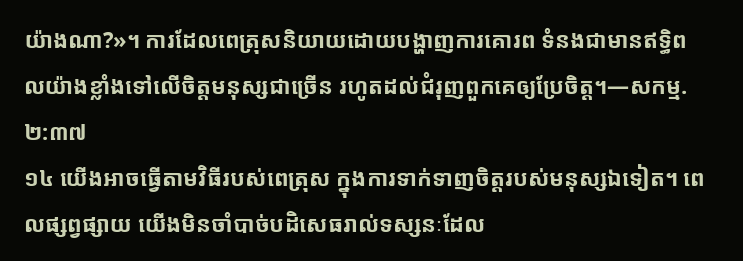យ៉ាងណា?»។ ការដែលពេត្រុសនិយាយដោយបង្ហាញការគោរព ទំនងជាមានឥទ្ធិពលយ៉ាងខ្លាំងទៅលើចិត្តមនុស្សជាច្រើន រហូតដល់ជំរុញពួកគេឲ្យប្រែចិត្ត។—សកម្ម. ២:៣៧
១៤ យើងអាចធ្វើតាមវិធីរបស់ពេត្រុស ក្នុងការទាក់ទាញចិត្តរបស់មនុស្សឯទៀត។ ពេលផ្សព្វផ្សាយ យើងមិនចាំបាច់បដិសេធរាល់ទស្សនៈដែល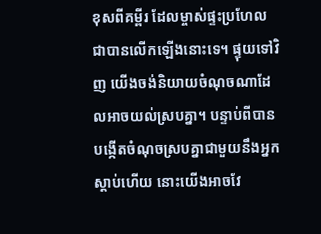ខុសពីគម្ពីរ ដែលម្ចាស់ផ្ទះប្រហែលជាបានលើកឡើងនោះទេ។ ផ្ទុយទៅវិញ យើងចង់និយាយចំណុចណាដែលអាចយល់ស្របគ្នា។ បន្ទាប់ពីបានបង្កើតចំណុចស្របគ្នាជាមួយនឹងអ្នកស្ដាប់ហើយ នោះយើងអាចវែ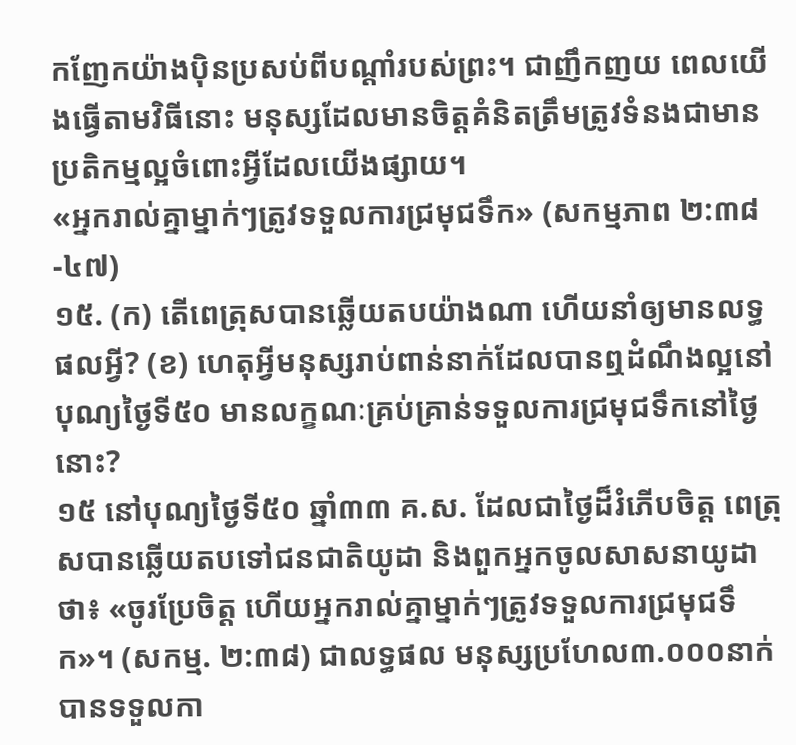កញែកយ៉ាងប៉ិនប្រសប់ពីបណ្ដាំរបស់ព្រះ។ ជាញឹកញយ ពេលយើងធ្វើតាមវិធីនោះ មនុស្សដែលមានចិត្តគំនិតត្រឹមត្រូវទំនងជាមានប្រតិកម្មល្អចំពោះអ្វីដែលយើងផ្សាយ។
«អ្នករាល់គ្នាម្នាក់ៗត្រូវទទួលការជ្រមុជទឹក» (សកម្មភាព ២:៣៨-៤៧)
១៥. (ក) តើពេត្រុសបានឆ្លើយតបយ៉ាងណា ហើយនាំឲ្យមានលទ្ធផលអ្វី? (ខ) ហេតុអ្វីមនុស្សរាប់ពាន់នាក់ដែលបានឮដំណឹងល្អនៅបុណ្យថ្ងៃទី៥០ មានលក្ខណៈគ្រប់គ្រាន់ទទួលការជ្រមុជទឹកនៅថ្ងៃនោះ?
១៥ នៅបុណ្យថ្ងៃទី៥០ ឆ្នាំ៣៣ គ.ស. ដែលជាថ្ងៃដ៏រំភើបចិត្ត ពេត្រុសបានឆ្លើយតបទៅជនជាតិយូដា និងពួកអ្នកចូលសាសនាយូដាថា៖ «ចូរប្រែចិត្ត ហើយអ្នករាល់គ្នាម្នាក់ៗត្រូវទទួលការជ្រមុជទឹក»។ (សកម្ម. ២:៣៨) ជាលទ្ធផល មនុស្សប្រហែល៣.០០០នាក់បានទទួលកា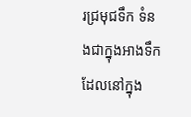រជ្រមុជទឹក ទំនងជាក្នុងអាងទឹកដែលនៅក្នុង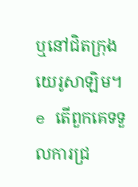ឬនៅជិតក្រុងយេរូសាឡិម។ e តើពួកគេទទួលការជ្រ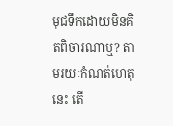មុជទឹកដោយមិនគិតពិចារណាឬ? តាមរយៈកំណត់ហេតុនេះ តើ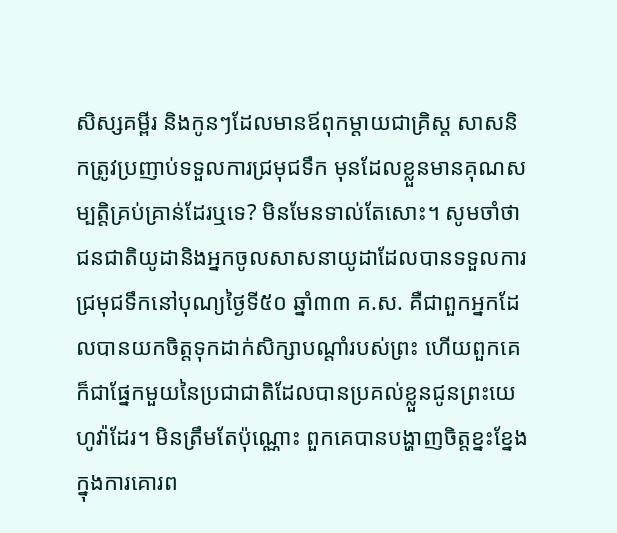សិស្សគម្ពីរ និងកូនៗដែលមានឪពុកម្ដាយជាគ្រិស្ត សាសនិកត្រូវប្រញាប់ទទួលការជ្រមុជទឹក មុនដែលខ្លួនមានគុណសម្បត្តិគ្រប់គ្រាន់ដែរឬទេ? មិនមែនទាល់តែសោះ។ សូមចាំថា ជនជាតិយូដានិងអ្នកចូលសាសនាយូដាដែលបានទទួលការជ្រមុជទឹកនៅបុណ្យថ្ងៃទី៥០ ឆ្នាំ៣៣ គ.ស. គឺជាពួកអ្នកដែលបានយកចិត្តទុកដាក់សិក្សាបណ្ដាំរបស់ព្រះ ហើយពួកគេក៏ជាផ្នែកមួយនៃប្រជាជាតិដែលបានប្រគល់ខ្លួនជូនព្រះយេហូវ៉ាដែរ។ មិនត្រឹមតែប៉ុណ្ណោះ ពួកគេបានបង្ហាញចិត្តខ្នះខ្នែងក្នុងការគោរព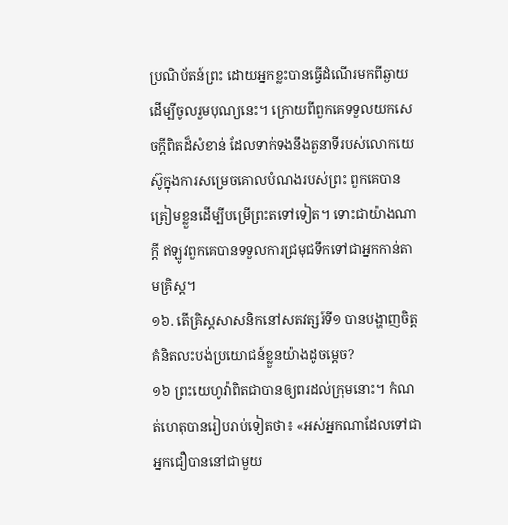ប្រណិប័តន៍ព្រះ ដោយអ្នកខ្លះបានធ្វើដំណើរមកពីឆ្ងាយដើម្បីចូលរួមបុណ្យនេះ។ ក្រោយពីពួកគេទទួលយកសេចក្ដីពិតដ៏សំខាន់ ដែលទាក់ទងនឹងតួនាទីរបស់លោកយេស៊ូក្នុងការសម្រេចគោលបំណងរបស់ព្រះ ពួកគេបានត្រៀមខ្លួនដើម្បីបម្រើព្រះតទៅទៀត។ ទោះជាយ៉ាងណាក្ដី ឥឡូវពួកគេបានទទួលការជ្រមុជទឹកទៅជាអ្នកកាន់តាមគ្រិស្ត។
១៦. តើគ្រិស្តសាសនិកនៅសតវត្សរ៍ទី១ បានបង្ហាញចិត្តគំនិតលះបង់ប្រយោជន៍ខ្លួនយ៉ាងដូចម្ដេច?
១៦ ព្រះយេហូវ៉ាពិតជាបានឲ្យពរដល់ក្រុមនោះ។ កំណត់ហេតុបានរៀបរាប់ទៀតថា៖ «អស់អ្នកណាដែលទៅជាអ្នកជឿបាននៅជាមួយ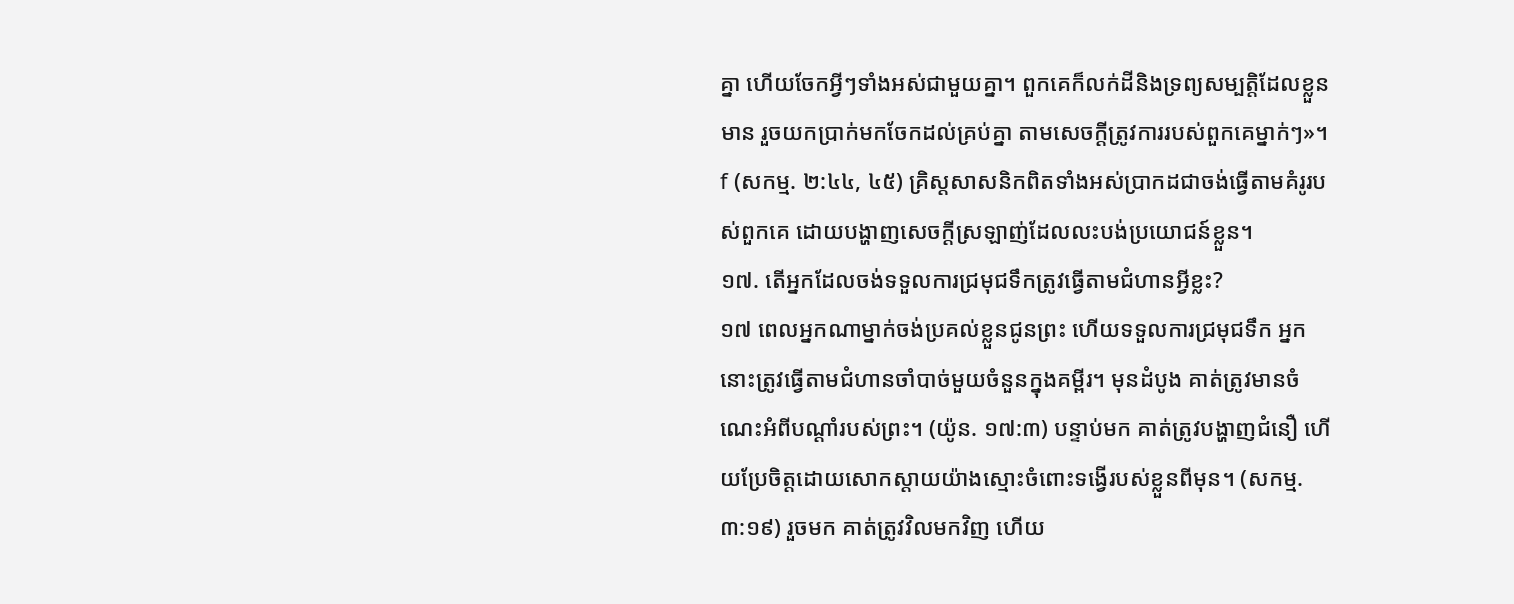គ្នា ហើយចែកអ្វីៗទាំងអស់ជាមួយគ្នា។ ពួកគេក៏លក់ដីនិងទ្រព្យសម្បត្តិដែលខ្លួនមាន រួចយកប្រាក់មកចែកដល់គ្រប់គ្នា តាមសេចក្ដីត្រូវការរបស់ពួកគេម្នាក់ៗ»។ f (សកម្ម. ២:៤៤, ៤៥) គ្រិស្តសាសនិកពិតទាំងអស់ប្រាកដជាចង់ធ្វើតាមគំរូរបស់ពួកគេ ដោយបង្ហាញសេចក្ដីស្រឡាញ់ដែលលះបង់ប្រយោជន៍ខ្លួន។
១៧. តើអ្នកដែលចង់ទទួលការជ្រមុជទឹកត្រូវធ្វើតាមជំហានអ្វីខ្លះ?
១៧ ពេលអ្នកណាម្នាក់ចង់ប្រគល់ខ្លួនជូនព្រះ ហើយទទួលការជ្រមុជទឹក អ្នកនោះត្រូវធ្វើតាមជំហានចាំបាច់មួយចំនួនក្នុងគម្ពីរ។ មុនដំបូង គាត់ត្រូវមានចំណេះអំពីបណ្ដាំរបស់ព្រះ។ (យ៉ូន. ១៧:៣) បន្ទាប់មក គាត់ត្រូវបង្ហាញជំនឿ ហើយប្រែចិត្តដោយសោកស្ដាយយ៉ាងស្មោះចំពោះទង្វើរបស់ខ្លួនពីមុន។ (សកម្ម. ៣:១៩) រួចមក គាត់ត្រូវវិលមកវិញ ហើយ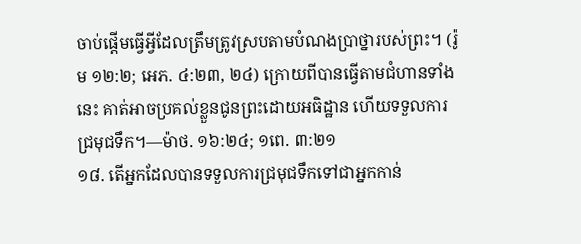ចាប់ផ្ដើមធ្វើអ្វីដែលត្រឹមត្រូវស្របតាមបំណងប្រាថ្នារបស់ព្រះ។ (រ៉ូម ១២:២; អេភ. ៤:២៣, ២៤) ក្រោយពីបានធ្វើតាមជំហានទាំងនេះ គាត់អាចប្រគល់ខ្លួនជូនព្រះដោយអធិដ្ឋាន ហើយទទួលការជ្រមុជទឹក។—ម៉ាថ. ១៦:២៤; ១ពេ. ៣:២១
១៨. តើអ្នកដែលបានទទួលការជ្រមុជទឹកទៅជាអ្នកកាន់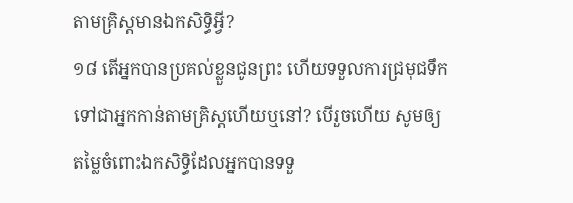តាមគ្រិស្តមានឯកសិទ្ធិអ្វី?
១៨ តើអ្នកបានប្រគល់ខ្លួនជូនព្រះ ហើយទទួលការជ្រមុជទឹកទៅជាអ្នកកាន់តាមគ្រិស្តហើយឬនៅ? បើរួចហើយ សូមឲ្យតម្លៃចំពោះឯកសិទ្ធិដែលអ្នកបានទទួ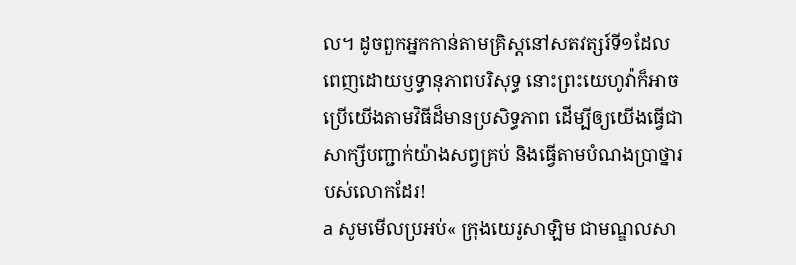ល។ ដូចពួកអ្នកកាន់តាមគ្រិស្តនៅសតវត្សរ៍ទី១ដែលពេញដោយឫទ្ធានុភាពបរិសុទ្ធ នោះព្រះយេហូវ៉ាក៏អាចប្រើយើងតាមវិធីដ៏មានប្រសិទ្ធភាព ដើម្បីឲ្យយើងធ្វើជាសាក្សីបញ្ជាក់យ៉ាងសព្វគ្រប់ និងធ្វើតាមបំណងប្រាថ្នារបស់លោកដែរ!
a សូមមើលប្រអប់« ក្រុងយេរូសាឡិម ជាមណ្ឌលសា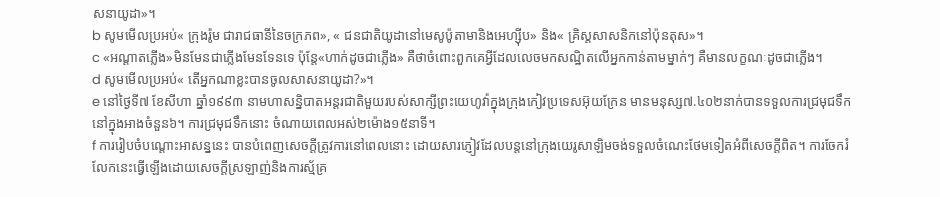សនាយូដា»។
b សូមមើលប្រអប់« ក្រុងរ៉ូម ជារាជធានីនៃចក្រភព», « ជនជាតិយូដានៅមេសូប៉ូតាមានិងអេហ្ស៊ីប» និង« គ្រិស្តសាសនិកនៅប៉ុនតុស»។
c «អណ្ដាតភ្លើង»មិនមែនជាភ្លើងមែនទែនទេ ប៉ុន្តែ«ហាក់ដូចជាភ្លើង» គឺថាចំពោះពួកគេអ្វីដែលលេចមកសណ្ឋិតលើអ្នកកាន់តាមម្នាក់ៗ គឺមានលក្ខណៈដូចជាភ្លើង។
d សូមមើលប្រអប់« តើអ្នកណាខ្លះបានចូលសាសនាយូដា?»។
e នៅថ្ងៃទី៧ ខែសីហា ឆ្នាំ១៩៩៣ នាមហាសន្និបាតអន្តរជាតិមួយរបស់សាក្សីព្រះយេហូវ៉ាក្នុងក្រុងកៀវប្រទេសអ៊ុយក្រែន មានមនុស្ស៧.៤០២នាក់បានទទួលការជ្រមុជទឹកនៅក្នុងអាងចំនួន៦។ ការជ្រមុជទឹកនោះ ចំណាយពេលអស់២ម៉ោង១៥នាទី។
f ការរៀបចំបណ្ដោះអាសន្ននេះ បានបំពេញសេចក្ដីត្រូវការនៅពេលនោះ ដោយសារភ្ញៀវដែលបន្តនៅក្រុងយេរូសាឡិមចង់ទទួលចំណេះថែមទៀតអំពីសេចក្ដីពិត។ ការចែករំលែកនេះធ្វើឡើងដោយសេចក្ដីស្រឡាញ់និងការស្ម័គ្រ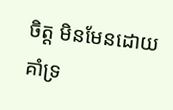ចិត្ត មិនមែនដោយគាំទ្រ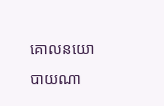គោលនយោបាយណា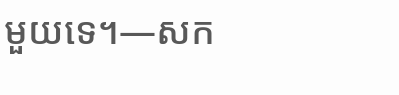មួយទេ។—សក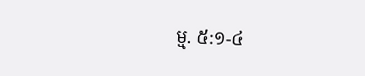ម្ម. ៥:១-៤